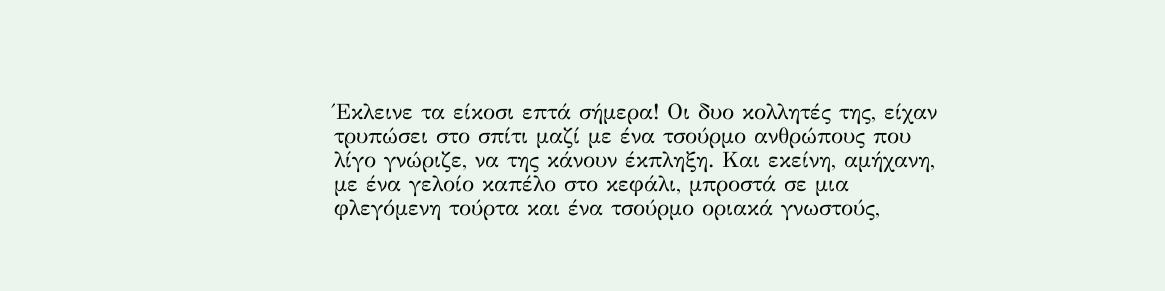Έκλεινε τα είκοσι επτά σήμερα! Οι δυο κολλητές της, είχαν τρυπώσει στο σπίτι μαζί με ένα τσούρμο ανθρώπους που λίγο γνώριζε, να της κάνουν έκπληξη. Και εκείνη, αμήχανη, με ένα γελοίο καπέλο στο κεφάλι, μπροστά σε μια φλεγόμενη τούρτα και ένα τσούρμο οριακά γνωστούς,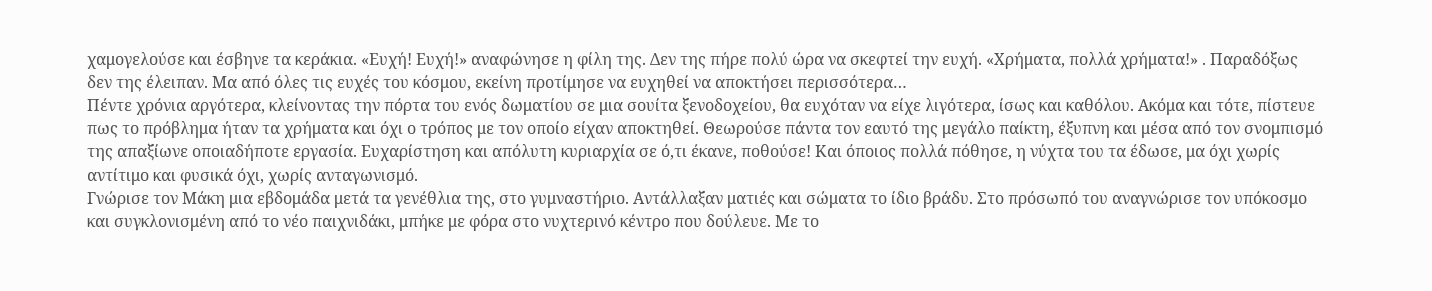χαμογελούσε και έσβηνε τα κεράκια. «Ευχή! Ευχή!» αναφώνησε η φίλη της. Δεν της πήρε πολύ ώρα να σκεφτεί την ευχή. «Χρήματα, πολλά χρήματα!» . Παραδόξως δεν της έλειπαν. Μα από όλες τις ευχές του κόσμου, εκείνη προτίμησε να ευχηθεί να αποκτήσει περισσότερα…
Πέντε χρόνια αργότερα, κλείνοντας την πόρτα του ενός δωματίου σε μια σουίτα ξενοδοχείου, θα ευχόταν να είχε λιγότερα, ίσως και καθόλου. Ακόμα και τότε, πίστευε πως το πρόβλημα ήταν τα χρήματα και όχι ο τρόπος με τον οποίο είχαν αποκτηθεί. Θεωρούσε πάντα τον εαυτό της μεγάλο παίκτη, έξυπνη και μέσα από τον σνομπισμό της απαξίωνε οποιαδήποτε εργασία. Ευχαρίστηση και απόλυτη κυριαρχία σε ό,τι έκανε, ποθούσε! Και όποιος πολλά πόθησε, η νύχτα του τα έδωσε, μα όχι χωρίς αντίτιμο και φυσικά όχι, χωρίς ανταγωνισμό.
Γνώρισε τον Μάκη μια εβδομάδα μετά τα γενέθλια της, στο γυμναστήριο. Αντάλλαξαν ματιές και σώματα το ίδιο βράδυ. Στο πρόσωπό του αναγνώρισε τον υπόκοσμο και συγκλονισμένη από το νέο παιχνιδάκι, μπήκε με φόρα στο νυχτερινό κέντρο που δούλευε. Με το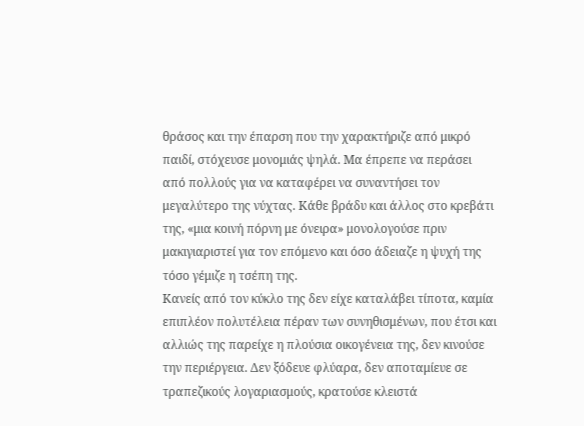θράσος και την έπαρση που την χαρακτήριζε από μικρό παιδί, στόχευσε μονομιάς ψηλά. Μα έπρεπε να περάσει από πολλούς για να καταφέρει να συναντήσει τον μεγαλύτερο της νύχτας. Κάθε βράδυ και άλλος στο κρεβάτι της, «μια κοινή πόρνη με όνειρα» μονολογούσε πριν μακιγιαριστεί για τον επόμενο και όσο άδειαζε η ψυχή της τόσο γέμιζε η τσέπη της.
Κανείς από τον κύκλο της δεν είχε καταλάβει τίποτα, καμία επιπλέον πολυτέλεια πέραν των συνηθισμένων, που έτσι και αλλιώς της παρείχε η πλούσια οικογένεια της, δεν κινούσε την περιέργεια. Δεν ξόδευε φλύαρα, δεν αποταμίευε σε τραπεζικούς λογαριασμούς, κρατούσε κλειστά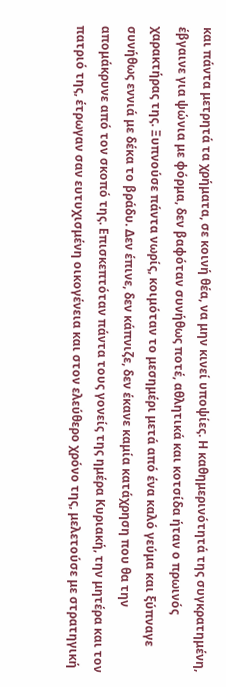και πάντα μετρητά τα χρήματα, σε κοινή θέα, να μην κινεί υποψίες. Η καθημερινότητά της συγκρατημένη, έβγαινε για ψώνια με φόρμα, δεν βαφόταν συνήθως ποτέ, αθλητικά και κοτσίδα ήταν ο πρωινός χαρακτήρας της. Ξυπνούσε πάντα νωρίς, κοιμόταν το μεσημέρι μετά από ένα καλό γεύμα και ξύπναγε συνήθως εννιά με δέκα το βράδυ. Δεν έπινε, δεν κάπνιζε, δεν έκανε καμία κατάχρηση που θα την απομάκρυνε από τον σκοπό της. Επισκεπτόταν πάντα τους γονείς της ημέρα Κυριακή, την μητέρα και τον πατριό της, έτρωγαν σαν ευτυχισμένη οικογένεια και στον ελεύθερο χρόνο της, μελετούσε με στρατηγική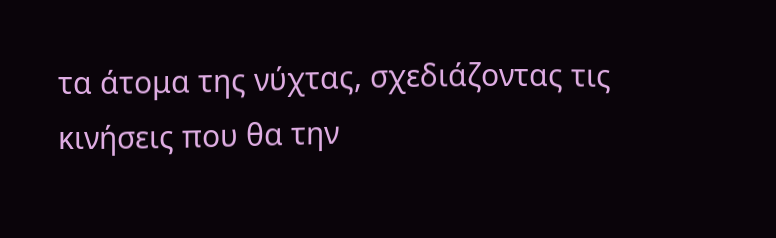τα άτομα της νύχτας, σχεδιάζοντας τις κινήσεις που θα την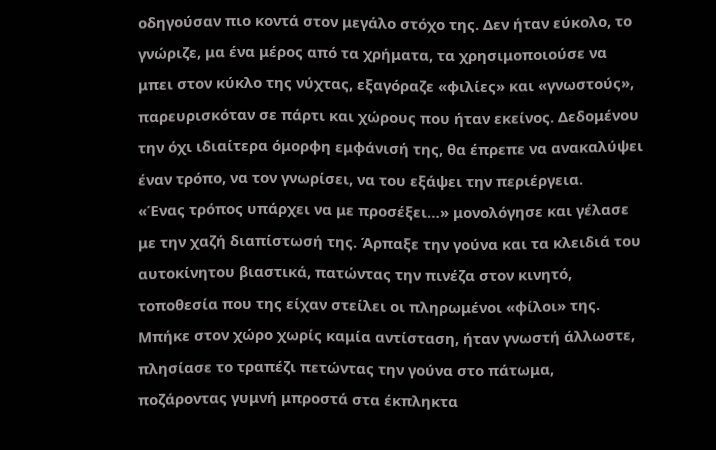οδηγούσαν πιο κοντά στον μεγάλο στόχο της. Δεν ήταν εύκολο, το γνώριζε, μα ένα μέρος από τα χρήματα, τα χρησιμοποιούσε να μπει στον κύκλο της νύχτας, εξαγόραζε «φιλίες» και «γνωστούς», παρευρισκόταν σε πάρτι και χώρους που ήταν εκείνος. Δεδομένου την όχι ιδιαίτερα όμορφη εμφάνισή της, θα έπρεπε να ανακαλύψει έναν τρόπο, να τον γνωρίσει, να του εξάψει την περιέργεια.
«Ένας τρόπος υπάρχει να με προσέξει…» μονολόγησε και γέλασε με την χαζή διαπίστωσή της. Άρπαξε την γούνα και τα κλειδιά του αυτοκίνητου βιαστικά, πατώντας την πινέζα στον κινητό, τοποθεσία που της είχαν στείλει οι πληρωμένοι «φίλοι» της. Μπήκε στον χώρο χωρίς καμία αντίσταση, ήταν γνωστή άλλωστε, πλησίασε το τραπέζι πετώντας την γούνα στο πάτωμα, ποζάροντας γυμνή μπροστά στα έκπληκτα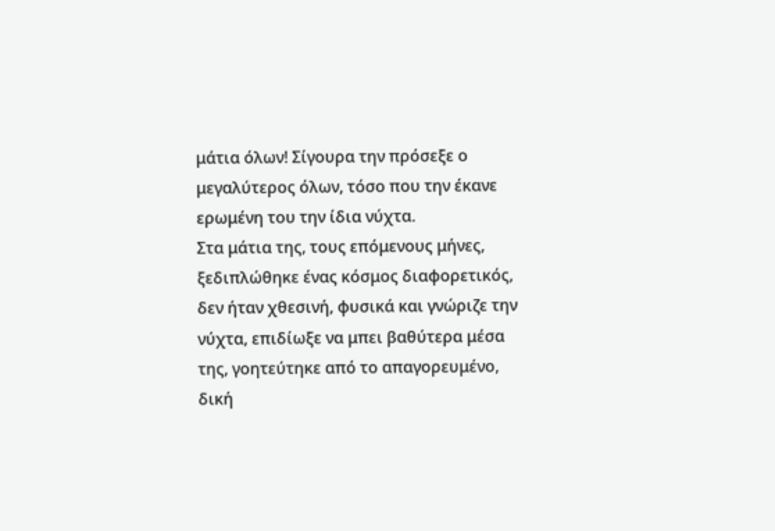μάτια όλων! Σίγουρα την πρόσεξε ο μεγαλύτερος όλων, τόσο που την έκανε ερωμένη του την ίδια νύχτα.
Στα μάτια της, τους επόμενους μήνες, ξεδιπλώθηκε ένας κόσμος διαφορετικός, δεν ήταν χθεσινή, φυσικά και γνώριζε την νύχτα, επιδίωξε να μπει βαθύτερα μέσα της, γοητεύτηκε από το απαγορευμένο, δική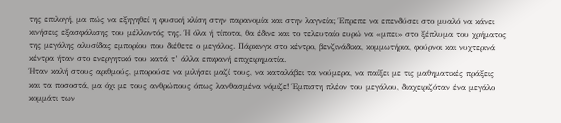της επιλογή, μα πώς να εξηγηθεί η φυσική κλίση στην παρανομία και στην λαγνεία; Έπρεπε να επενδύσει στο μυαλό να κάνει κινήσεις εξασφάλισης του μέλλοντός της. Ή όλα ή τίποτα, θα έδινε και το τελευταίο ευρώ να «μπει» στο ξέπλυμα του χρήματος της μεγάλης αλυσίδας εμπορίου που διέθετε ο μεγάλος. Πάρκινγκ στο κέντρο, βενζινάδικα, κομμωτήρια, φούρνοι και νυχτερινά κέντρα ήταν στο ενεργητικό του κατά τ’ άλλα επιφανή επιχειρηματία.
Ήταν καλή στους αριθμούς, μπορούσε να μιλήσει μαζί τους, να καταλάβει τα νούμερα, να παίξει με τις μαθηματικές πράξεις και τα ποσοστά, μα όχι με τους ανθρώπους όπως λανθασμένα νόμιζε! Έμπιστη πλέον του μεγάλου, διαχειριζόταν ένα μεγάλο κομμάτι των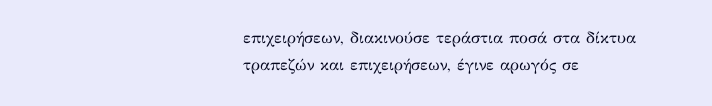επιχειρήσεων, διακινούσε τεράστια ποσά στα δίκτυα τραπεζών και επιχειρήσεων, έγινε αρωγός σε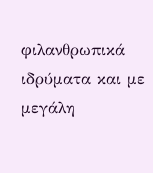φιλανθρωπικά ιδρύματα και με μεγάλη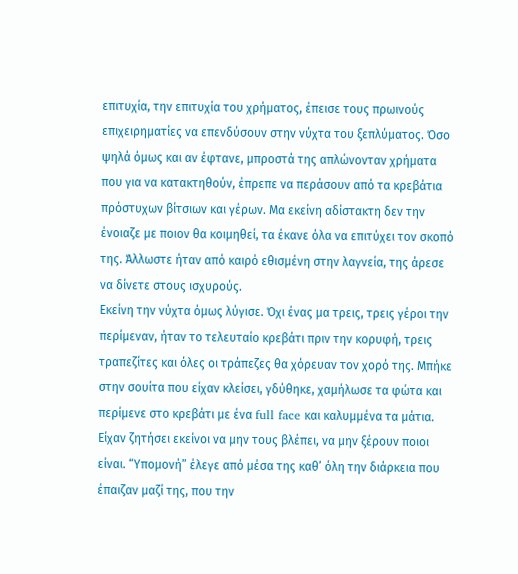επιτυχία, την επιτυχία του χρήματος, έπεισε τους πρωινούς επιχειρηματίες να επενδύσουν στην νύχτα του ξεπλύματος. Όσο ψηλά όμως και αν έφτανε, μπροστά της απλώνονταν χρήματα που για να κατακτηθούν, έπρεπε να περάσουν από τα κρεβάτια πρόστυχων βίτσιων και γέρων. Μα εκείνη αδίστακτη δεν την ένοιαζε με ποιον θα κοιμηθεί, τα έκανε όλα να επιτύχει τον σκοπό της. Άλλωστε ήταν από καιρό εθισμένη στην λαγνεία, της άρεσε να δίνετε στους ισχυρούς.
Εκείνη την νύχτα όμως λύγισε. Όχι ένας μα τρεις, τρεις γέροι την περίμεναν, ήταν το τελευταίο κρεβάτι πριν την κορυφή, τρεις τραπεζίτες και όλες οι τράπεζες θα χόρευαν τον χορό της. Μπήκε στην σουίτα που είχαν κλείσει, γδύθηκε, χαμήλωσε τα φώτα και περίμενε στο κρεβάτι με ένα full face και καλυμμένα τα μάτια. Είχαν ζητήσει εκείνοι να μην τους βλέπει, να μην ξέρουν ποιοι είναι. “Υπομονή” έλεγε από μέσα της καθ’ όλη την διάρκεια που έπαιζαν μαζί της, που την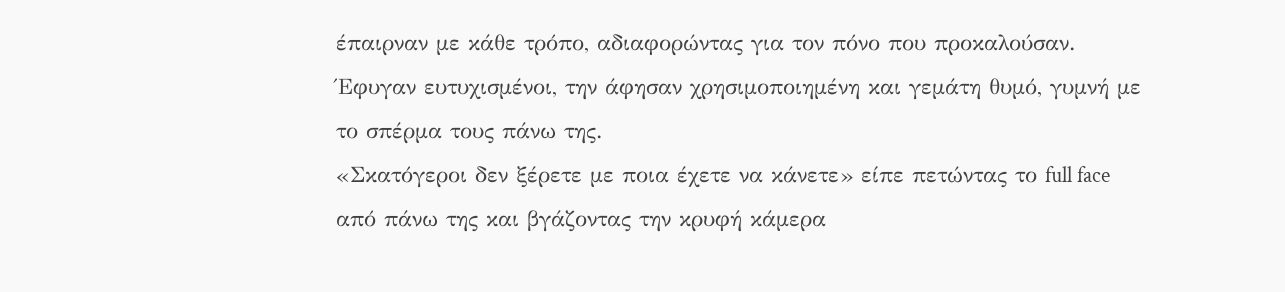έπαιρναν με κάθε τρόπο, αδιαφορώντας για τον πόνο που προκαλούσαν. Έφυγαν ευτυχισμένοι, την άφησαν χρησιμοποιημένη και γεμάτη θυμό, γυμνή με το σπέρμα τους πάνω της.
«Σκατόγεροι δεν ξέρετε με ποια έχετε να κάνετε» είπε πετώντας το full face από πάνω της και βγάζοντας την κρυφή κάμερα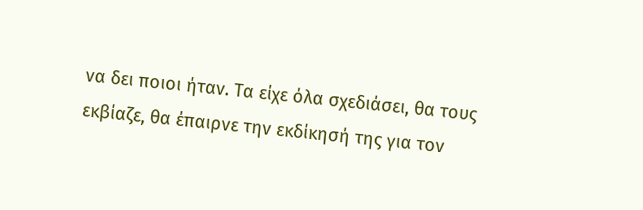να δει ποιοι ήταν. Τα είχε όλα σχεδιάσει, θα τους εκβίαζε, θα έπαιρνε την εκδίκησή της για τον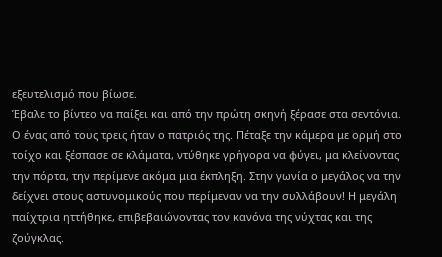εξευτελισμό που βίωσε.
Έβαλε το βίντεο να παίξει και από την πρώτη σκηνή ξέρασε στα σεντόνια. Ο ένας από τους τρεις ήταν ο πατριός της. Πέταξε την κάμερα με ορμή στο τοίχο και ξέσπασε σε κλάματα, ντύθηκε γρήγορα να φύγει, μα κλείνοντας την πόρτα, την περίμενε ακόμα μια έκπληξη. Στην γωνία ο μεγάλος να την δείχνει στους αστυνομικούς που περίμεναν να την συλλάβουν! Η μεγάλη παίχτρια ηττήθηκε, επιβεβαιώνοντας τον κανόνα της νύχτας και της ζούγκλας.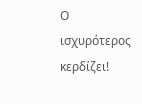Ο ισχυρότερος κερδίζει!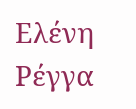Ελένη Ρέγγα